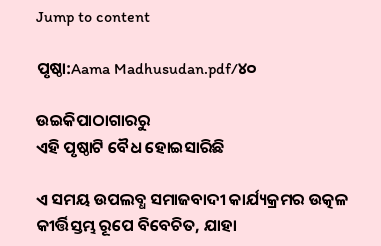Jump to content

ପୃଷ୍ଠା:Aama Madhusudan.pdf/୪୦

ଉଇକିପାଠାଗାର‌ରୁ
ଏହି ପୃଷ୍ଠାଟି ବୈଧ ହୋଇସାରିଛି

ଏ ସମୟ ଉପଲବ୍ଧ ସମାଜବାଦୀ କାର୍ଯ୍ୟକ୍ରମର ଉତ୍କଳ କୀର୍ତ୍ତିସ୍ତମ୍ଭ ରୂପେ ବିବେଚିତ, ଯାହା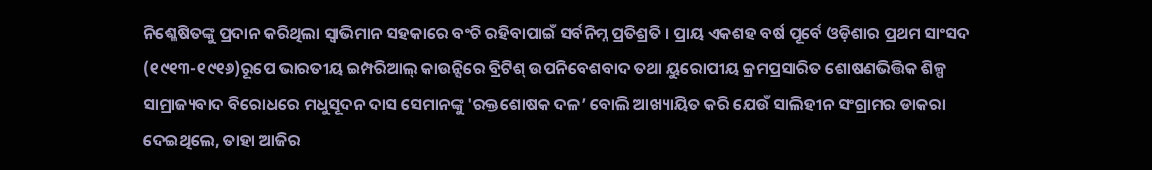ନିଶ୍ଳେଷିତଙ୍କୁ ପ୍ରଦାନ କରିଥିଲା ସ୍ବାଭିମାନ ସହକାରେ ବଂଚି ରହିବାପାଇଁ ସର୍ବନିମ୍ନ ପ୍ରତିଶ୍ରତି । ପ୍ରାୟ ଏକଶହ ବର୍ଷ ପୂର୍ବେ ଓଡ଼ିଶାର ପ୍ରଥମ ସାଂସଦ (୧୯୧୩-୧୯୧୬)ରୂପେ ଭାରତୀୟ ଇମ୍ପରିଆଲ୍ କାଉନ୍ସିରେ ବ୍ରିଟିଶ୍ ଉପନିବେଶବାଦ ତଥା ୟୁରୋପୀୟ କ୍ରମପ୍ରସାରିତ ଶୋଷଣଭିତ୍ତିକ ଶିଳ୍ପ ସାମ୍ରାଜ୍ୟବାଦ ବିରୋଧରେ ମଧୁସୂଦନ ଦାସ ସେମାନଙ୍କୁ 'ରକ୍ତଶୋଷକ ଦଳ’ ବୋଲି ଆଖ୍ୟାୟିତ କରି ଯେଉଁ ସାଲିହୀନ ସଂଗ୍ରାମର ଡାକରା ଦେଇଥିଲେ, ତାହା ଆଜିର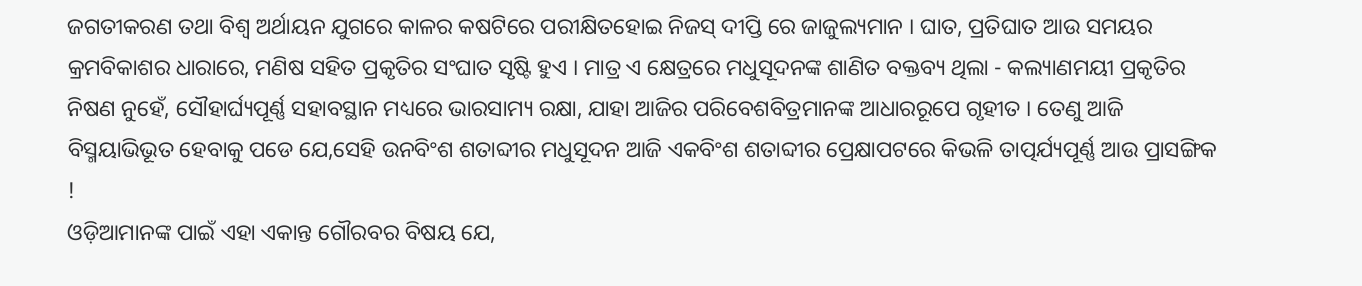ଜଗତୀକରଣ ତଥା ବିଶ୍ବ ଅର୍ଥାୟନ ଯୁଗରେ କାଳର କଷଟିରେ ପରୀକ୍ଷିତହୋଇ ନିଜସ୍ ଦୀପ୍ତି ରେ ଜାଜୁଲ୍ୟମାନ । ଘାତ, ପ୍ରତିଘାତ ଆଉ ସମୟର କ୍ରମବିକାଶର ଧାରାରେ, ମଣିଷ ସହିତ ପ୍ରକୃତିର ସଂଘାତ ସୃଷ୍ଟି ହୁଏ । ମାତ୍ର ଏ କ୍ଷେତ୍ରରେ ମଧୁସୂଦନଙ୍କ ଶାଣିତ ବକ୍ତବ୍ୟ ଥିଲା - କଲ୍ୟାଣମୟୀ ପ୍ରକୃତିର ନିଷଣ ନୁହେଁ, ସୌହାର୍ଘ୍ୟପୂର୍ଣ୍ଣ ସହାବସ୍ଥାନ ମଧ୍ୟରେ ଭାରସାମ୍ୟ ରକ୍ଷା, ଯାହା ଆଜିର ପରିବେଶବିତ୍ରମାନଙ୍କ ଆଧାରରୂପେ ଗୃହୀତ । ତେଣୁ ଆଜି ବିସ୍ମୟାଭିଭୂତ ହେବାକୁ ପଡେ ଯେ,ସେହି ଉନବିଂଶ ଶତାବ୍ଦୀର ମଧୁସୂଦନ ଆଜି ଏକବିଂଶ ଶତାବ୍ଦୀର ପ୍ରେକ୍ଷାପଟରେ କିଭଳି ତାତ୍ପର୍ଯ୍ୟପୂର୍ଣ୍ଣ ଆଉ ପ୍ରାସଙ୍ଗିକ !
ଓଡ଼ିଆମାନଙ୍କ ପାଇଁ ଏହା ଏକାନ୍ତ ଗୌରବର ବିଷୟ ଯେ,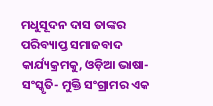ମଧୁସୂଦନ ଦାସ ତାଙ୍କର ପରିବ୍ୟାପ୍ତ ସମାଜବାଦ କାର୍ଯ୍ୟକ୍ରମକୁ, ଓଡ଼ିଆ ଭାଷା-ସଂସ୍କୃତି- ମୁକ୍ତି ସଂଗ୍ରାମର ଏକ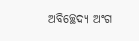ଅବିଚ୍ଛେଦ୍ୟ ଅଂଗ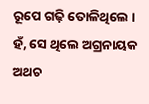ରୂପେ ଗଢ଼ି ତୋଳିଥିଲେ ।
ହଁ, ସେ ଥିଲେ ଅଗ୍ରନାୟକ
ଅଥଚ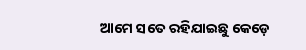ଆମେ ସତେ ରହିଯାଇଛୁ କେଡ଼େ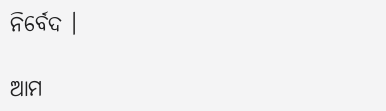ନିର୍ବେଦ ।

ଆମ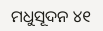ମଧୁସୂଦନ ୪୧